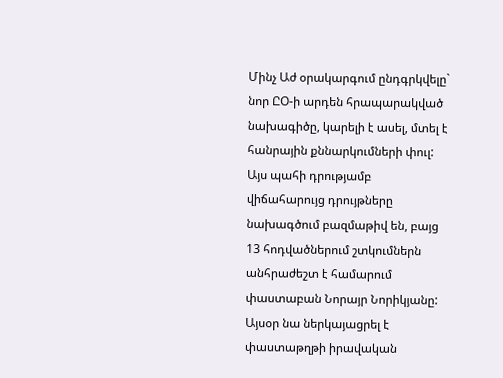Մինչ Աժ օրակարգում ընդգրկվելը` նոր ԸՕ-ի արդեն հրապարակված նախագիծը, կարելի է ասել, մտել է հանրային քննարկումների փուլ: Այս պահի դրությամբ վիճահարույց դրույթները նախագծում բազմաթիվ են, բայց 13 հոդվածներում շտկումներն անհրաժեշտ է համարում փաստաբան Նորայր Նորիկյանը: Այսօր նա ներկայացրել է փաստաթղթի իրավական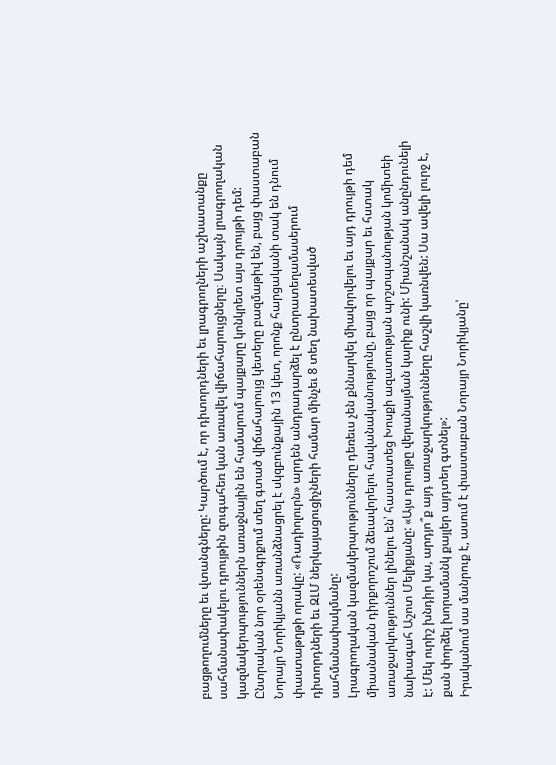բացթողումները եւ վտանգները: Կարծում է, որ դիտորդների եւ լրագրողների աշխատանքը սահմանափակելու դրույթին զուգահեռ կան առավել վիճահարույցները։ Սակայն լրագրողական կազմակերպություններն առաջնային են համարում պայքարը կոնկրետ այս դրույթի դեմ:
Ընտրական նոր օրենսգրքում տեղ գտած վիճահարույց կետերը բազմաթիվ են, բայց փաստաբան Նորայր Նորիկյանն առանձնացրել է սկզբունքային 13 կետ, որոնք հարցականի տակ են դնում փաստաթղթի որակը: «Ռադիոլուրն» արդեն անդրադարձել է ընտրատեղամասերում դիտորդների եւ ԶԼՄ ներկայացուցիչների համար մինչեւ 8 տեղ նախատեսված սահմանափակմանը:
Լրագրողական կազմակերպությունները դեռեւս չեն քննարկել միավորվելու եւ այդ դրույթի դեմ միասնական դիրքորոշում ձեւավորելու հավանականությունը, բայց որ պայքար եւ հստակ առաջարկություններ լինելու են՝ հաստատեց Խոսքի ազատության պոշտպանության կոմիտեի նախագահ Աշոտ Մելիքյանը: «Այս դրույթը վերանայման կարիք ունի: Միանշանակ անընդունելի է: Մեկ ուրիշ խնդիր կա, արդյո՞ք այդ առաջարկությունները հաշվի կառնվեն: Սա ավելի լուրջ է, քան փորձել խորամանկ քայլեր այդտեղ գտնել»:
Իրականում սա մանրուք է, ասում է փաստաբան Նորայր Նորիկյանը՝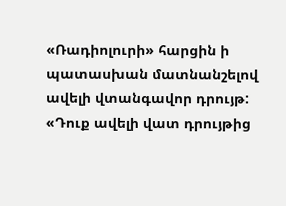«Ռադիոլուրի» հարցին ի պատասխան մատնանշելով ավելի վտանգավոր դրույթ: «Դուք ավելի վատ դրույթից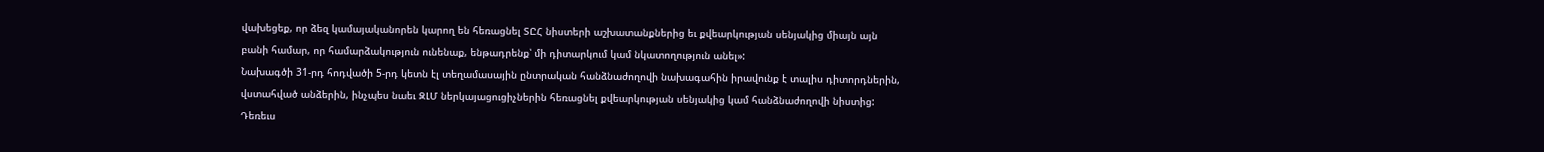վախեցեք, որ ձեզ կամայականորեն կարող են հեռացնել ՏԸՀ նիստերի աշխատանքներից եւ քվեարկության սենյակից միայն այն բանի համար, որ համարձակություն ունենաք, ենթադրենք՝ մի դիտարկում կամ նկատողություն անել»:
Նախագծի 31-րդ հոդվածի 5-րդ կետն էլ տեղամասային ընտրական հանձնաժողովի նախագահին իրավունք է տալիս դիտորդներին, վստահված անձերին, ինչպես նաեւ ԶԼՄ ներկայացուցիչներին հեռացնել քվեարկության սենյակից կամ հանձնաժողովի նիստից: Դեռեւս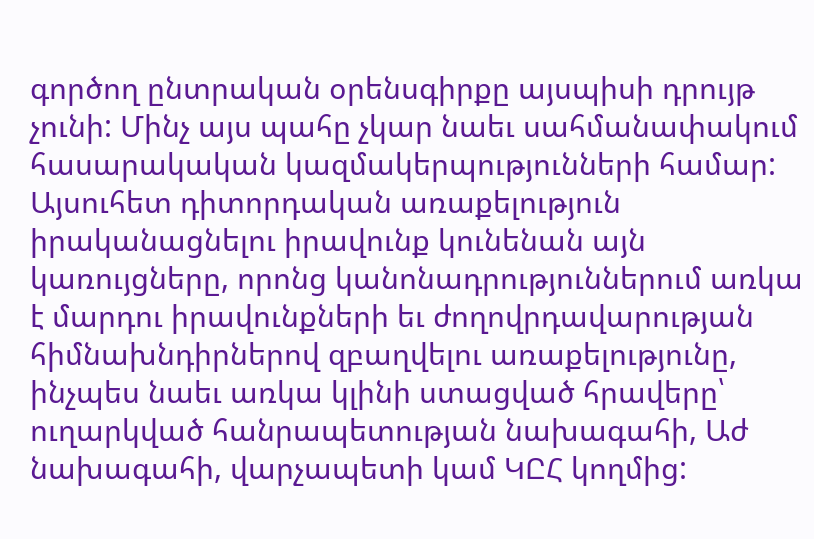գործող ընտրական օրենսգիրքը այսպիսի դրույթ չունի: Մինչ այս պահը չկար նաեւ սահմանափակում հասարակական կազմակերպությունների համար:
Այսուհետ դիտորդական առաքելություն իրականացնելու իրավունք կունենան այն կառույցները, որոնց կանոնադրություններում առկա է մարդու իրավունքների եւ ժողովրդավարության հիմնախնդիրներով զբաղվելու առաքելությունը, ինչպես նաեւ առկա կլինի ստացված հրավերը՝ ուղարկված հանրապետության նախագահի, Աժ նախագահի, վարչապետի կամ ԿԸՀ կողմից: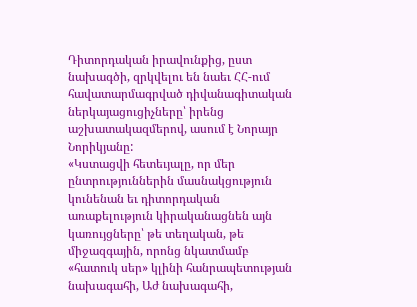Դիտորդական իրավունքից, ըստ նախագծի, զրկվելու են նաեւ ՀՀ-ում հավատարմագրված դիվանագիտական ներկայացուցիչները՝ իրենց աշխատակազմերով, ասում է Նորայր Նորիկյանը:
«Կստացվի հետեւյալը, որ մեր ընտրություններին մասնակցություն կունենան եւ դիտորդական առաքելություն կիրականացնեն այն կառույցները՝ թե տեղական, թե միջազգային, որոնց նկատմամբ «հատուկ սեր» կլինի հանրապետության նախագահի, Աժ նախագահի,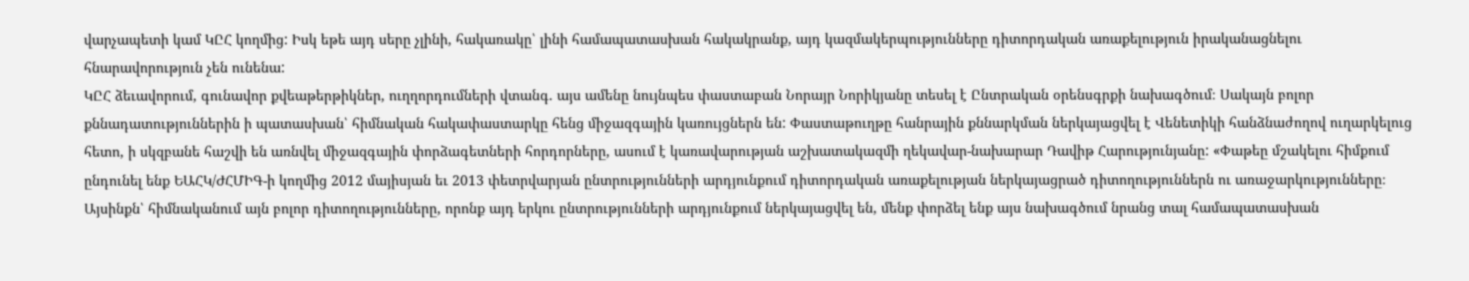վարչապետի կամ ԿԸՀ կողմից: Իսկ եթե այդ սերը չլինի, հակառակը՝ լինի համապատասխան հակակրանք, այդ կազմակերպությունները դիտորդական առաքելություն իրականացնելու հնարավորություն չեն ունենա:
ԿԸՀ ձեւավորում, գունավոր քվեաթերթիկներ, ուղղորդումների վտանգ. այս ամենը նույնպես փաստաբան Նորայր Նորիկյանը տեսել է Ընտրական օրենսգրքի նախագծում։ Սակայն բոլոր քննադատություններին ի պատասխան՝ հիմնական հակափաստարկը հենց միջազգային կառույցներն են: Փաստաթուղթը հանրային քննարկման ներկայացվել է Վենետիկի հանձնաժողով ուղարկելուց հետո, ի սկզբանե հաշվի են առնվել միջազգային փորձագետների հորդորները, ասում է կառավարության աշխատակազմի ղեկավար-նախարար Դավիթ Հարությունյանը: «Փաթեը մշակելու հիմքում ընդունել ենք ԵԱՀԿ/ԺՀՄԻԳ-ի կողմից 2012 մայիսյան եւ 2013 փետրվարյան ընտրությունների արդյունքում դիտորդական առաքելության ներկայացրած դիտողություններն ու առաջարկությունները։ Այսինքն՝ հիմնականում այն բոլոր դիտողությունները, որոնք այդ երկու ընտրությունների արդյունքում ներկայացվել են, մենք փորձել ենք այս նախագծում նրանց տալ համապատասխան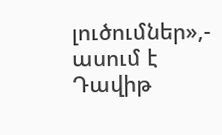լուծումներ»,- ասում է Դավիթ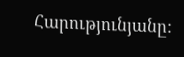Հարությունյանը: